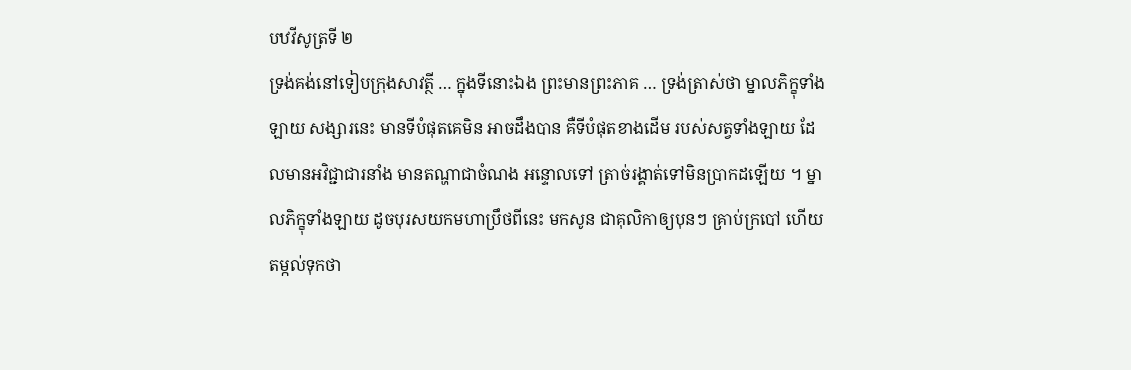បឋវីសូត្រទី ២
ទ្រង់គង់នៅទៀបក្រុងសាវត្ថី … ក្នុងទីនោះឯង ព្រះមានព្រះភាគ … ទ្រង់ត្រាស់ថា ម្នាលភិក្ខុទាំងឡាយ សង្សារនេះ មានទីបំផុតគេមិន អាចដឹងបាន គឺទីបំផុតខាងដើម របស់សត្វទាំងឡាយ ដែលមានអវិជ្ជាជារនាំង មានតណ្ហាជាចំណង អន្ទោលទៅ ត្រាច់រង្គាត់ទៅមិនប្រាកដឡើយ ។ ម្នាលភិក្ខុទាំងឡាយ ដូចបុរសយកមហាប្រឹថពីនេះ មកសូន ជាគុលិកាឲ្យបុនៗ គ្រាប់ក្របៅ ហើយតម្កល់ទុកថា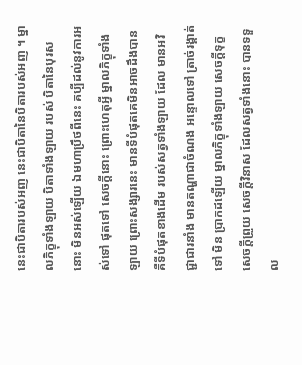នេះជាបិតារបស់អញ នេះជាបិតានៃបិតារបស់អញ ។ ម្នាលភិក្ខុទាំងឡាយ បិតាទាំងឡាយ របស់ បិតានៃបុរសនោះ មិនអស់ឡើយ ឯមហាប្រឹថពីនេះ គប្បីដល់នូវការអស់ទៅ ផុតទៅ សេចក្តីនោះ ព្រោះហេតុអ្វី ម្នាលភិក្ខុទាំងឡាយ ព្រោះសង្សារនេះ មានទីបំផុតគេមិនអាចដឹងបាន គឺទីបំផុតខាងដើម របស់សត្វទាំងឡាយ ដែល មានអវិជ្ជាជារនាំង មានតណ្ហាជាចំណង អន្ទោលទៅ ត្រាច់រង្គាត់ទៅ មិន ប្រាកដឡើយ ម្នាលភិក្ខុទាំងឡាយ សេចក្តីទុក្ខ សេចក្តីព្រួយ សេចក្តីវិនាស ដែលសត្វទាំងនោះ បានទទួល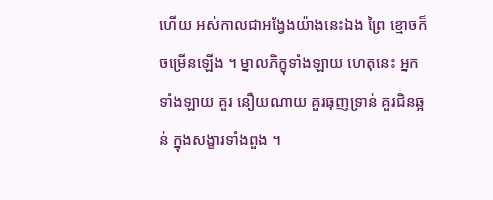ហើយ អស់កាលជាអង្វែងយ៉ាងនេះឯង ព្រៃ ខ្មោចក៏ចម្រើនឡើង ។ ម្នាលភិក្ខុទាំងឡាយ ហេតុនេះ អ្នកទាំងឡាយ គួរ នឿយណាយ គួរធុញទ្រាន់ គួរជិនឆ្អន់ ក្នុងសង្ខារទាំងពួង ។